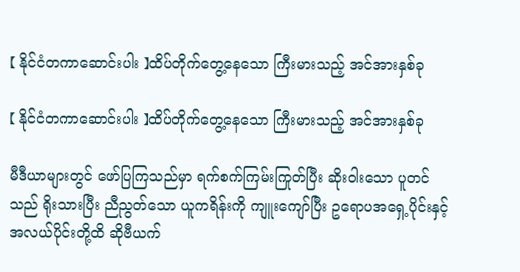【 နိုင်ငံတကာဆောင်းပါး 】ထိပ်တိုက်တွေ့နေသော ကြီးမားသည့် အင်အားနှစ်ခု

【 နိုင်ငံတကာဆောင်းပါး 】ထိပ်တိုက်တွေ့နေသော ကြီးမားသည့် အင်အားနှစ်ခု

မီဒီယာများတွင် ဖော်ပြကြသည်မှာ ရက်စက်ကြမ်းကြုတ်ပြီး ဆိုးဝါးသော ပူတင်သည် ရိုးသားပြီး ညီညွတ်သော ယူကရိန်းကို ကျူးကျော်ပြီး ဥရောပအရှေ့ပိုင်းနှင့် အလယ်ပိုင်းတို့ထိ ဆိုဗီယက်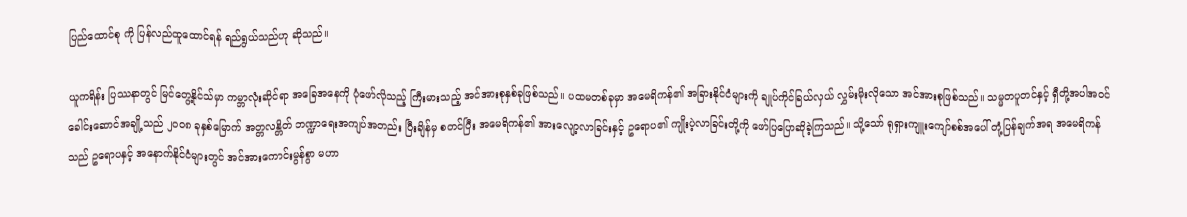ပြည်ထောင်စု ကို ပြန်လည်ထူထောင်ရန် ရည်ရွယ်သည်ဟု ဆိုသည်။

ယူကရိန်း ပြဿနာတွင် မြင်တွေ့နိုင်သ်မှာ ကမ္ဘာလုံးဆိုင်ရာ အခြေအနေကို ပုံဖော်လိုသည့် ကြီးမားသည့် အင်အားစုနှစ်ခုဖြစ်သည်။ ပထမတစ်ခုမှာ အမေရိကန်၏ အခြားနိုင်ငံများကို ချုပ်ကိုင်ခြယ်လှယ် လွှမ်းမိုးလိုသော အင်အားစုဖြစ်သည်။ သမ္မတပူတင်နှင့် ရှီတို့အပါအဝင် ခေါင်းဆောင်အချို့သည် ၂၀၀၈ ခုနှစ်မြောက် အတ္တလန္တိတ် ဘဏ္ဍာရေးအကျပ်အတည်း ပြီးချိန်မှ စတင်ပြီး အမေရိကန်၏ အားလျော့လာခြင်းနှင့် ဥရောပ၏ ကျိုးပဲ့လာခြင်းတို့ကို ဖော်ပြပြောဆိုခဲ့ကြသည်။ သို့သော် ရုရှားကျူးကျော်စစ်အပေါ် တုံ့ပြန်ချက်အရ အမေရိကန်သည် ဥရောပနှင့် အနောက်နိုင်ငံများတွင် အင်အားကောင်းမွန်စွာ မဟာ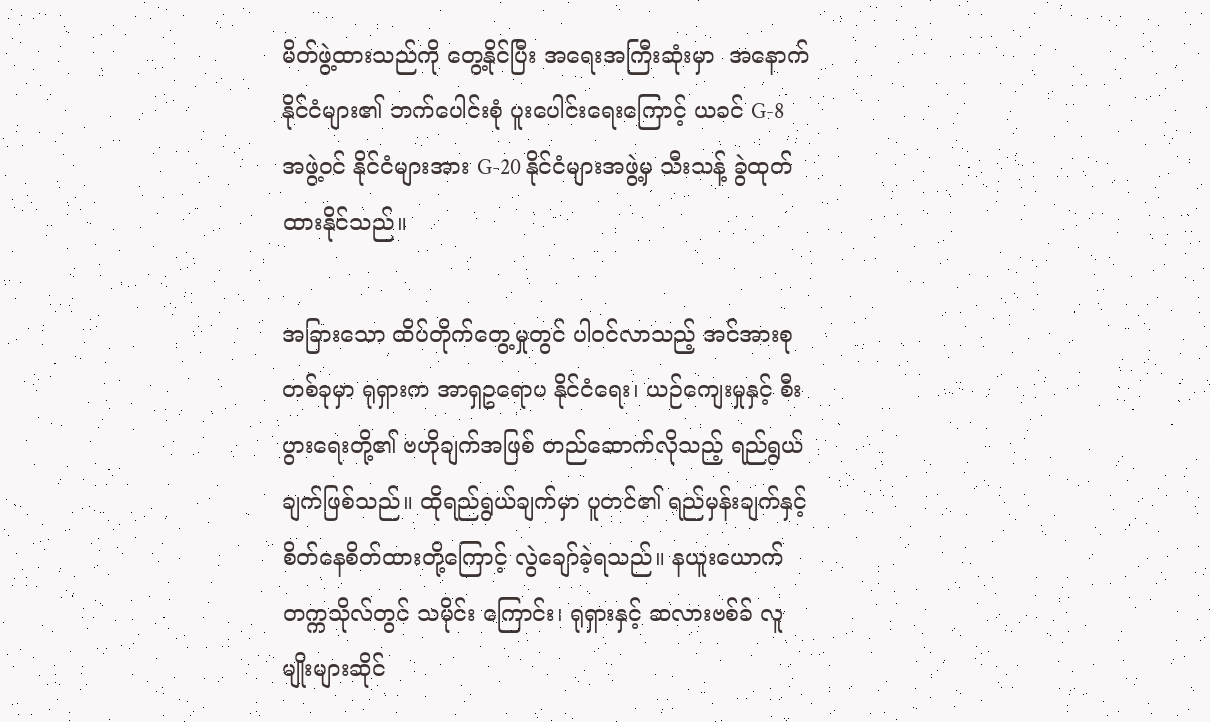မိတ်ဖွဲ့ထားသည်ကို တွေ့နိုင်ပြီး အရေးအကြီးဆုံးမှာ  အနောက်နိုင်ငံများ၏ ဘက်ပေါင်းစုံ ပူးပေါင်းရေးကြောင့် ယခင် G-8 အဖွဲ့ဝင် နိုင်ငံများအား G-20 နိုင်ငံများအဖွဲ့မှ သီးသန့် ခွဲထုတ်ထားနိုင်သည်။

အခြားသော ထိပ်တိုက်တွေ့မှုတွင် ပါဝင်လာသည့် အင်အားစုတစ်ခုမှာ ရုရှားက အာရှဥရောပ နိုင်ငံရေး၊ ယဉ်ကျေးမှုနှင့် စီးပွားရေးတို့၏ ဗဟိုချက်အဖြစ် တည်ဆောက်လိုသည့် ရည်ရွယ်ချက်ဖြစ်သည်။ ထိုရည်ရွယ်ချက်မှာ ပူတင်၏ ရည်မှန်းချက်နှင့် စိတ်နေစိတ်ထားတို့ကြောင့် လွဲချော်ခဲ့ရသည်။ နယူးယောက်တက္ကသိုလ်တွင် သမိုင်း ကြောင်း၊ ရုရှားနှင့် ဆလားဗစ်ခ် လူမျိုးများဆိုင်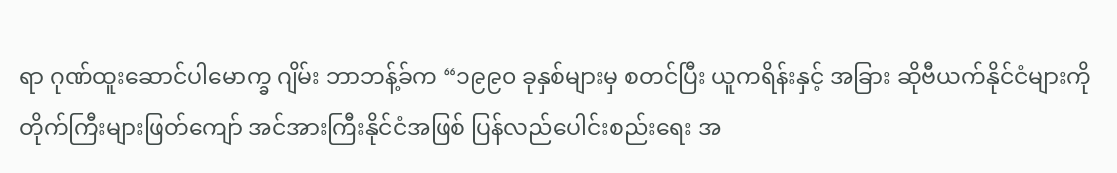ရာ ဂုဏ်ထူးဆောင်ပါမောက္ခ ဂျိမ်း ဘာဘန့်ခ်က “၁၉၉၀ ခုနှစ်များမှ စတင်ပြီး ယူကရိန်းနှင့် အခြား ဆိုဗီယက်နိုင်ငံများကို တိုက်ကြီးများဖြတ်ကျော် အင်အားကြီးနိုင်ငံအဖြစ် ပြန်လည်ပေါင်းစည်းရေး အ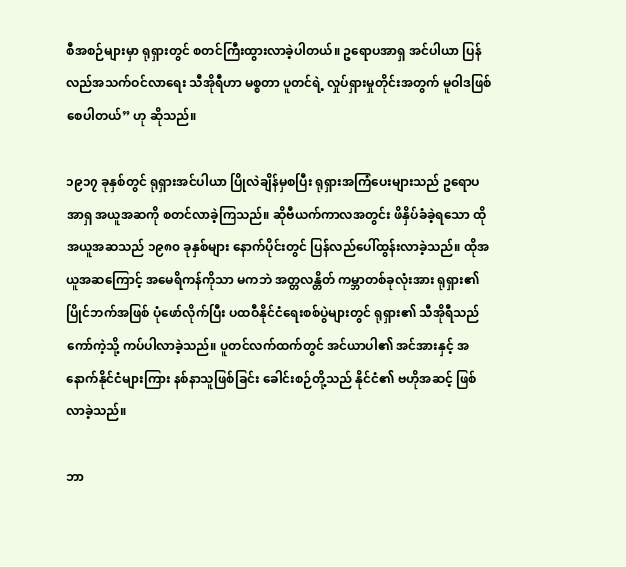စီအစဉ်များမှာ ရုရှားတွင် စတင်ကြီးထွားလာခဲ့ပါတယ်။ ဥရောပအာရှ အင်ပါယာ ပြန်လည်အသက်ဝင်လာရေး သီအိုရီဟာ မစ္စတာ ပူတင်ရဲ့ လှုပ်ရှားမှုတိုင်းအတွက် မူဝါဒဖြစ်စေပါတယ်” ဟု ဆိုသည်။

၁၉၁၇ ခုနှစ်တွင် ရုရှားအင်ပါယာ ပြိုလဲချိန်မှစပြီး ရုရှားအကြံပေးများသည် ဥရောပအာရှ အယူအဆကို စတင်လာခဲ့ကြသည်။ ဆိုဗီယက်ကာလအတွင်း ဖိနှိပ်ခံခဲ့ရသော ထိုအယူအဆသည် ၁၉၈၀ ခုနှစ်များ နောက်ပိုင်းတွင် ပြန်လည်ပေါ်ထွန်းလာခဲ့သည်။ ထိုအယူအဆကြောင့် အမေရိကန်ကိုသာ မကဘဲ အတ္တလန္တိတ် ကမ္ဘာတစ်ခုလုံးအား ရုရှား၏ ပြိုင်ဘက်အဖြစ် ပုံဖော်လိုက်ပြီး ပထဝီနိုင်ငံရေးစစ်ပွဲများတွင် ရုရှား၏ သီအိုရီသည် ကော်ကဲ့သို့ ကပ်ပါလာခဲ့သည်။ ပူတင်လက်ထက်တွင် အင်ယာပါ၏ အင်အားနှင့် အနောက်နိုင်ငံများကြား နစ်နာသူဖြစ်ခြင်း ခေါင်းစဉ်တို့သည် နိုင်ငံ၏ ဗဟိုအဆင့် ဖြစ်လာခဲ့သည်။

ဘာ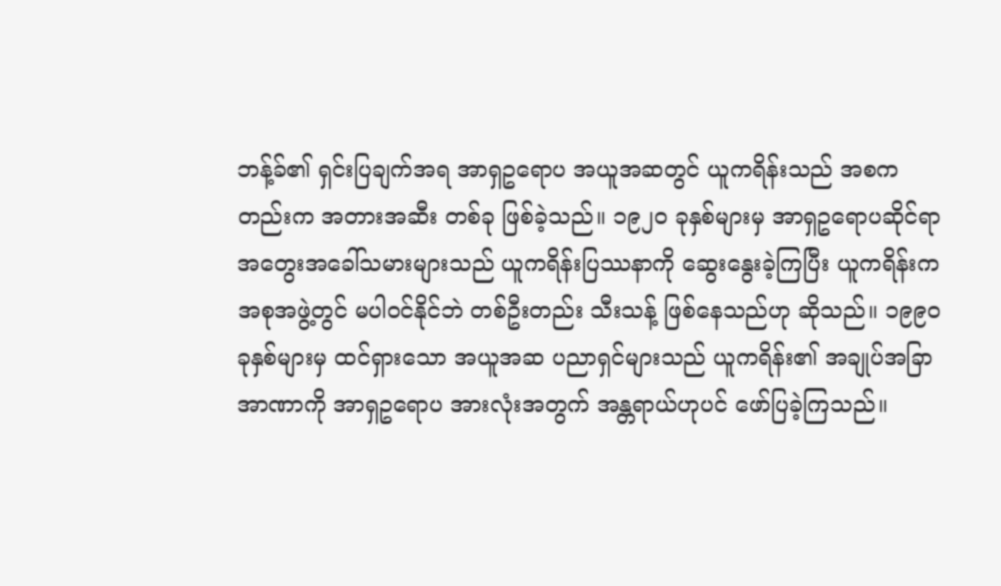ဘန့်ခ်၏ ရှင်းပြချက်အရ အာရှဥရောပ အယူအဆတွင် ယူကရိန်းသည် အစကတည်းက အတားအဆီး တစ်ခု ဖြစ်ခဲ့သည်။ ၁၉၂၀ ခုနှစ်များမှ အာရှဥရောပဆိုင်ရာ အတွေးအခေါ်သမားများသည် ယူကရိန်းပြဿနာကို ဆွေးနွေးခဲ့ကြပြီး ယူကရိန်းက အစုအဖွဲ့တွင် မပါဝင်နိုင်ဘဲ တစ်ဦးတည်း သီးသန့် ဖြစ်နေသည်ဟု ဆိုသည်။ ၁၉၉၀ ခုနှစ်များမှ ထင်ရှားသော အယူအဆ ပညာရှင်များသည် ယူကရိန်း၏ အချုပ်အခြာအာဏာကို အာရှဥရောပ အားလုံးအတွက် အန္တရာယ်ဟုပင် ဖော်ပြခဲ့ကြသည်။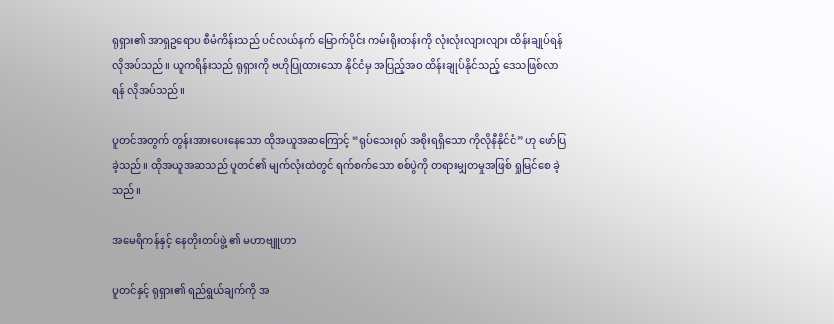ရုရှား၏ အာရှဥရောပ စီမံကိန်းသည် ပင်လယ်နက် မြောက်ပိုင်း ကမ်းရိုးတန်းကို လုံးလုံးလျားလျား ထိန်းချုပ်ရန် လိုအပ်သည်။ ယူကရိန်းသည် ရုရှားကို ဗဟိုပြုထားသော နိုင်ငံမှ အပြည့်အဝ ထိန်းချုပ်နိုင်သည့် ဒေသဖြစ်လာရန် လိုအပ်သည်။

ပူတင်အတွက် တွန်းအားပေးနေသော ထိုအယူအဆကြောင့် “ရုပ်သေးရုပ် အစိုးရရှိသော ကိုလိုနီနိုင်ငံ” ဟု ဖော်ပြခဲ့သည်။ ထိုအယူအဆသည် ပူတင်၏ မျက်လုံးထဲတွင် ရက်စက်သော စစ်ပွဲကို တရားမျှတမှုအဖြစ် ရှုမြင်စေ ခဲ့သည်။

အမေရိကန်နှင့် နေတိုးတပ်ဖွဲ့ ၏ မဟာဗျူဟာ

ပူတင်နှင့် ရုရှား၏ ရည်ရွယ်ချက်ကို အ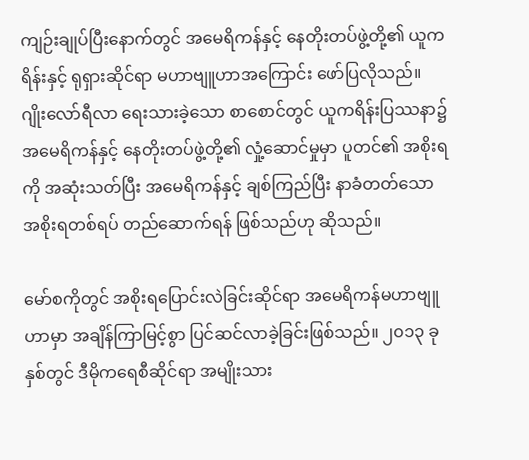ကျဉ်းချုပ်ပြီးနောက်တွင် အမေရိကန်နှင့် နေတိုးတပ်ဖွဲ့တို့၏ ယူကရိန်းနှင့် ရုရှားဆိုင်ရာ မဟာဗျူဟာအကြောင်း ဖော်ပြလိုသည်။ ဂျိုးလော်ရီလာ ရေးသားခဲ့သော စာစောင်တွင် ယူကရိန်းပြဿနာ၌ အမေရိကန်နှင့် နေတိုးတပ်ဖွဲ့တို့၏ လှုံ့ဆောင်မှုမှာ ပူတင်၏ အစိုးရကို အဆုံးသတ်ပြီး အမေရိကန်နှင့် ချစ်ကြည်ပြီး နာခံတတ်သော အစိုးရတစ်ရပ် တည်ဆောက်ရန် ဖြစ်သည်ဟု ဆိုသည်။

မော်စကိုတွင် အစိုးရပြောင်းလဲခြင်းဆိုင်ရာ အမေရိကန်မဟာဗျူဟာမှာ အချိန်ကြာမြင့်စွာ ပြင်ဆင်လာခဲ့ခြင်းဖြစ်သည်။ ၂၀၁၃ ခုနှစ်တွင် ဒီမိုကရေစီဆိုင်ရာ အမျိုးသား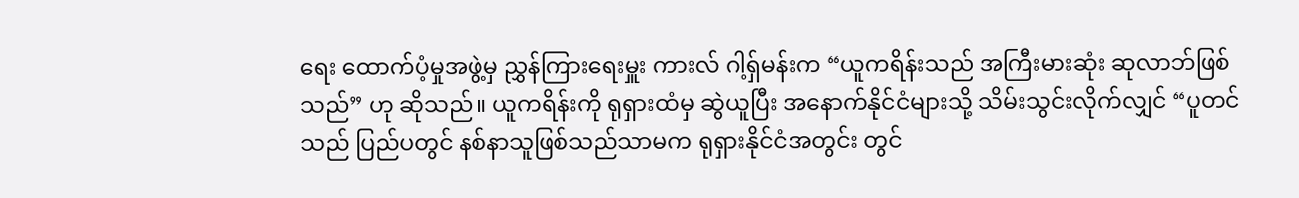ရေး ထောက်ပံ့မှုအဖွဲ့မှ ညွှန်ကြားရေးမှူး ကားလ် ဂါ့ရှ်မန်းက “ယူကရိန်းသည် အကြီးမားဆုံး ဆုလာဘ်ဖြစ်သည်” ဟု ဆိုသည်။ ယူကရိန်းကို ရုရှားထံမှ ဆွဲယူပြီး အနောက်နိုင်ငံများသို့ သိမ်းသွင်းလိုက်လျှင် “ပူတင်သည် ပြည်ပတွင် နစ်နာသူဖြစ်သည်သာမက ရုရှားနိုင်ငံအတွင်း တွင်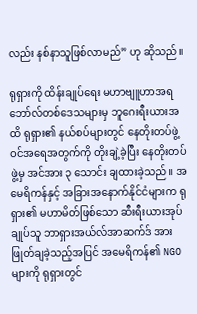လည်း နစ်နာသူဖြစ်လာမည်” ဟု ဆိုသည်။

ရုရှားကို ထိန်းချုပ်ရေး မဟာဗျူဟာအရ ဘော်လ်တစ်ဒေသများမှ ဘူဂေးရီးယားအထိ ရုရှား၏ နယ်စပ်များတွင် နေတိုးတပ်ဖွဲ့ဝင်အရေအတွက်ကို တိုးချဲ့ခဲ့ပြီး နေတိုးတပ်ဖွဲ့မှ အင်အား ၃ သောင်း ချထားခဲ့သည်။ အမေရိကန်နှင့် အခြားအနောက်နိုင်ငံများက ရုရှား၏ မဟာမိတ်ဖြစ်သော ဆီးရီးယားအုပ်ချုပ်သူ ဘာရှားအယ်လ်အာဆက်ဒ် အား ဖြုတ်ချခဲ့သည့်အပြင် အမေရိကန်၏ NGO များကို ရုရှားတွင်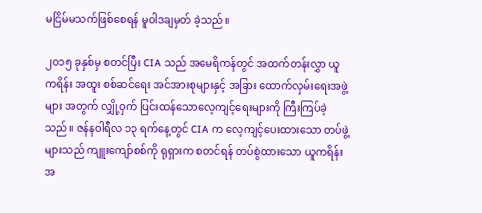မငြိမ်မသက်ဖြစ်စေရန် မူဝါဒချမှတ် ခဲ့သည်။

၂၀၁၅ ခုနှစ်မှ စတင်ပြီး CIA သည် အမေရိကန်တွင် အထက်တန်းလွှာ ယူကရိန်း အထူး စစ်ဆင်ရေး အင်အားစုများနှင့် အခြား ထောက်လှမ်းရေးအဖွဲ့များ အတွက် လျှို့ဝှက် ပြင်းထန်သောလေ့ကျင့်ရေးများကို ကြီးကြပ်ခဲ့သည်။ ဇန်နဝါရီလ ၁၃ ရက်နေ့တွင် CIA က လေ့ကျင့်ပေးထားသော တပ်ဖွဲ့များသည် ကျူးကျော်စစ်ကို ရုရှားက စတင်ရန် တပ်စွဲထားသော ယူကရိန်း အ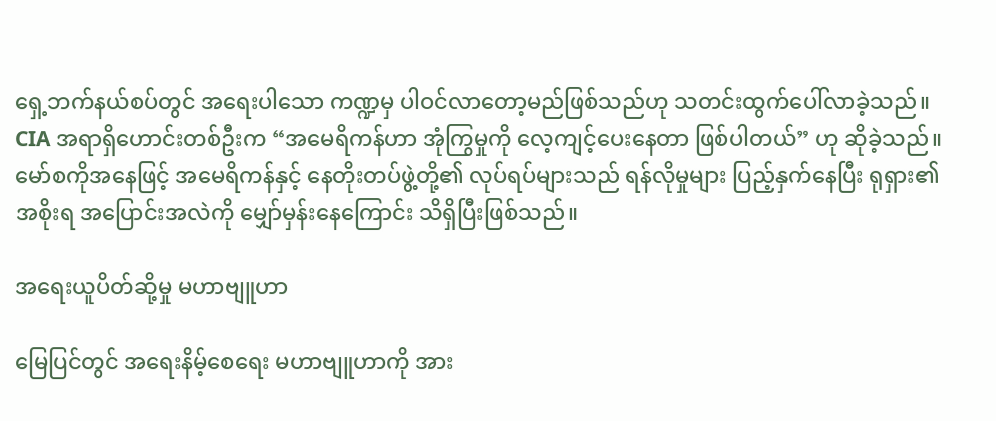ရှေ့ဘက်နယ်စပ်တွင် အရေးပါသော ကဏ္ဍမှ ပါဝင်လာတော့မည်ဖြစ်သည်ဟု သတင်းထွက်ပေါ်လာခဲ့သည်။ CIA အရာရှိဟောင်းတစ်ဦးက “အမေရိကန်ဟာ အုံကြွမှုကို လေ့ကျင့်ပေးနေတာ ဖြစ်ပါတယ်” ဟု ဆိုခဲ့သည်။ မော်စကိုအနေဖြင့် အမေရိကန်နှင့် နေတိုးတပ်ဖွဲ့တို့၏ လုပ်ရပ်များသည် ရန်လိုမှုများ ပြည့်နှက်နေပြီး ရုရှား၏ အစိုးရ အပြောင်းအလဲကို မျှော်မှန်းနေကြောင်း သိရှိပြီးဖြစ်သည်။

အရေးယူပိတ်ဆို့မှု မဟာဗျူဟာ

မြေပြင်တွင် အရေးနိမ့်စေရေး မဟာဗျူဟာကို အား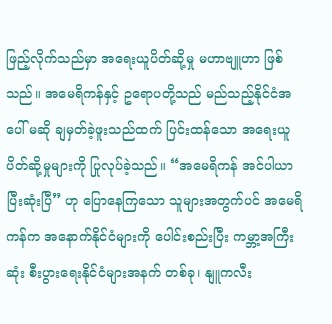ဖြည့်လိုက်သည်မှာ အရေးယူပိတ်ဆို့မှု မဟာဗျူဟာ ဖြစ်သည်။ အမေရိကန်နှင့် ဥရောပတို့သည် မည်သည့်နိုင်ငံအပေါ် မဆို ချမှတ်ခဲ့ဖူးသည်ထက် ပြင်းထန်သော အရေးယူပိတ်ဆို့မှုများကို ပြုလုပ်ခဲ့သည်။ “အမေရိကန် အင်ပါယာ ပြီးဆုံးပြီ” ဟု ပြောနေကြသော သူများအတွက်ပင် အမေရိကန်က အနောက်နိုင်ငံများကို ပေါင်းစည်းပြီး ကမ္ဘာ့အကြီးဆုံး စီးပွားရေးနိုင်ငံများအနက် တစ်ခု၊ နျူကလီး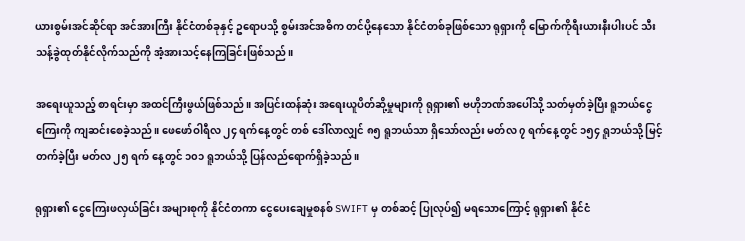ယားစွမ်းအင်ဆိုင်ရာ အင်အားကြီး နိုင်ငံတစ်ခုနှင့် ဥရောပသို့ စွမ်းအင်အဓိက တင်ပို့နေသော နိုင်ငံတစ်ခုဖြစ်သော ရုရှားကို မြောက်ကိုရီးယားနီးပါးပင် သီးသန့်ခွဲထုတ်နိုင်လိုက်သည်ကို အံ့အားသင့်နေကြခြင်းဖြစ်သည်။

အရေးယူသည့် စာရင်းမှာ အထင်ကြီးဖွယ်ဖြစ်သည်။ အပြင်းထန်ဆုံး အရေးယူပိတ်ဆို့မှုများကို ရုရှား၏ ဗဟိုဘဏ်အပေါ်သို့ သတ်မှတ်ခဲ့ပြီး ရူဘယ်ငွေကြေးကို ကျဆင်းစေခဲ့သည်။ ဖေဖော်ဝါရီလ ၂၄ ရက်နေ့တွင် တစ် ဒေါ်လာလျှင် ၈၅ ရူဘယ်သာ ရှိသော်လည်း မတ်လ ၇ ရက်နေ့တွင် ၁၅၄ ရူဘယ်သို့ မြင့်တက်ခဲ့ပြီး မတ်လ ၂၅ ရက် နေ့တွင် ၁၀၁ ရူဘယ်သို့ ပြန်လည်ရောက်ရှိခဲ့သည်။

ရုရှား၏ ငွေကြေးဖလှယ်ခြင်း အများစုကို နိုင်ငံတကာ ငွေပေးချေမှုစနစ် SWIFT မှ တစ်ဆင့် ပြုလုပ်၍ မရသောကြောင့် ရုရှား၏ နိုင်ငံ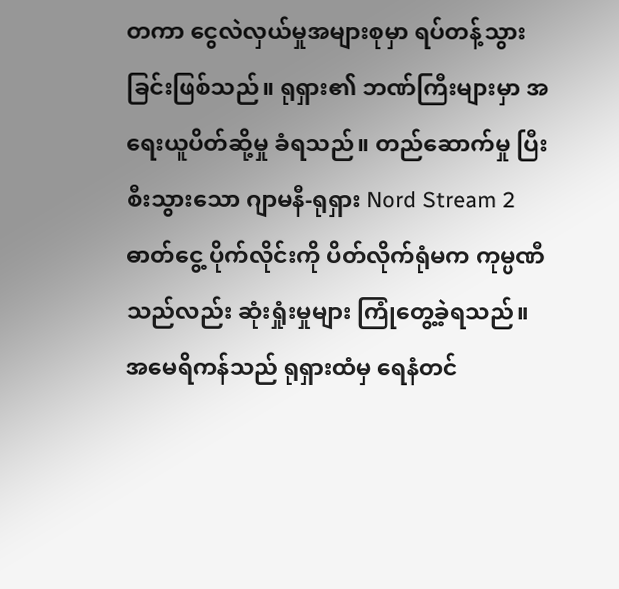တကာ ငွေလဲလှယ်မှုအများစုမှာ ရပ်တန့်သွားခြင်းဖြစ်သည်။ ရုရှား၏ ဘဏ်ကြီးများမှာ အရေးယူပိတ်ဆို့မှု ခံရသည်။ တည်ဆောက်မှု ပြီးစီးသွားသော ဂျာမနီ-ရုရှား Nord Stream 2 ဓာတ်ငွေ့ ပိုက်လိုင်းကို ပိတ်လိုက်ရုံမက ကုမ္ပဏီသည်လည်း ဆုံးရှုံးမှုများ ကြုံတွေ့ခဲ့ရသည်။ အမေရိကန်သည် ရုရှားထံမှ ရေနံတင်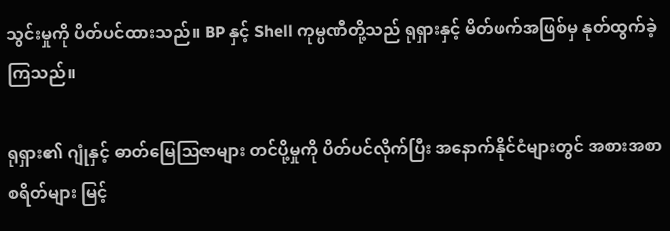သွင်းမှုကို ပိတ်ပင်ထားသည်။ BP နှင့် Shell ကုမ္ပဏီတို့သည် ရုရှားနှင့် မိတ်ဖက်အဖြစ်မှ နုတ်ထွက်ခဲ့ကြသည်။

ရုရှား၏ ဂျုံနှင့် ဓာတ်မြေဩဇာများ တင်ပို့မှုကို ပိတ်ပင်လိုက်ပြီး အနောက်နိုင်ငံများတွင် အစားအစာ စရိတ်များ မြင့်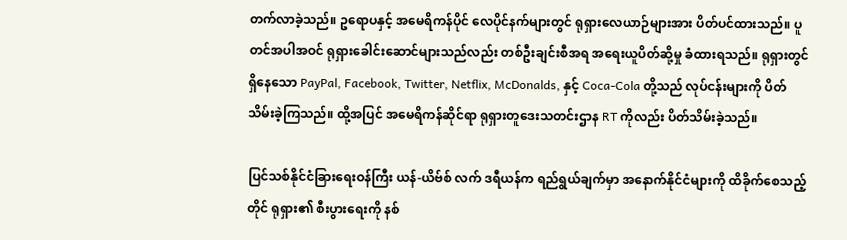တက်လာခဲ့သည်။ ဥရောပနှင့် အမေရိကန်ပိုင် လေပိုင်နက်များတွင် ရုရှားလေယာဉ်များအား ပိတ်ပင်ထားသည်။ ပူတင်အပါအဝင် ရုရှားခေါင်းဆောင်များသည်လည်း တစ်ဦးချင်းစီအရ အရေးယူပိတ်ဆို့မှု ခံထားရသည်။ ရုရှားတွင် ရှိနေသော PayPal, Facebook, Twitter, Netflix, McDonalds, နှင့် Coca-Cola တို့သည် လုပ်ငန်းများကို ပိတ်သိမ်းခဲ့ကြသည်။ ထို့အပြင် အမေရိကန်ဆိုင်ရာ ရုရှားတူဒေးသတင်းဌာန RT ကိုလည်း ပိတ်သိမ်းခဲ့သည်။

ပြင်သစ်နိုင်ငံခြားရေးဝန်ကြီး ယန်-ယိဗ်စ် လက် ဒရီယန်က ရည်ရွယ်ချက်မှာ အနောက်နိုင်ငံများကို ထိခိုက်စေသည့်တိုင် ရုရှား၏ စီးပွားရေးကို နစ်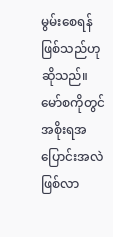မွမ်းစေရန် ဖြစ်သည်ဟု ဆိုသည်။ မော်စကိုတွင် အစိုးရအပြောင်းအလဲဖြစ်လာ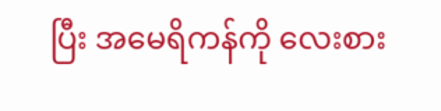ပြီး အမေရိကန်ကို လေးစား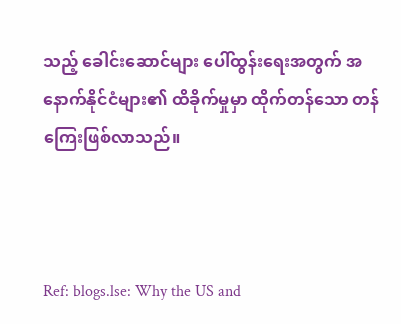သည့် ခေါင်းဆောင်များ ပေါ်ထွန်းရေးအတွက် အနောက်နိုင်ငံများ၏ ထိခိုက်မှုမှာ ထိုက်တန်သော တန်ကြေးဖြစ်လာသည်။



Ref: blogs.lse: Why the US and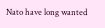Nato have long wanted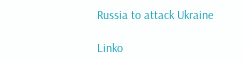Russia to attack Ukraine

Linko